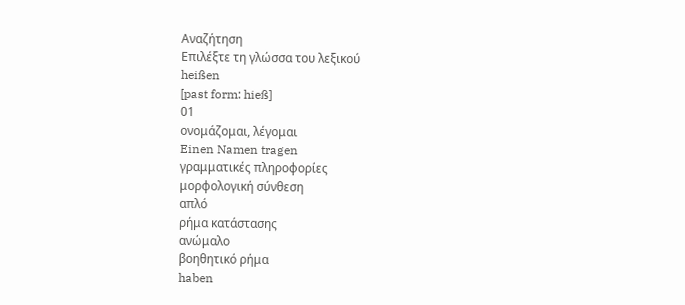Αναζήτηση
Επιλέξτε τη γλώσσα του λεξικού
heißen
[past form: hieß]
01
ονομάζομαι, λέγομαι
Einen Namen tragen
γραμματικές πληροφορίες
μορφολογική σύνθεση
απλό
ρήμα κατάστασης
ανώμαλο
βοηθητικό ρήμα
haben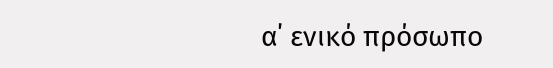α΄ ενικό πρόσωπο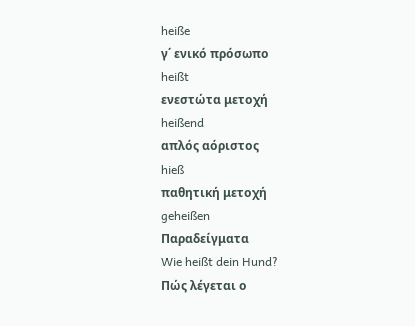heiße
γ΄ ενικό πρόσωπο
heißt
ενεστώτα μετοχή
heißend
απλός αόριστος
hieß
παθητική μετοχή
geheißen
Παραδείγματα
Wie heißt dein Hund?
Πώς λέγεται ο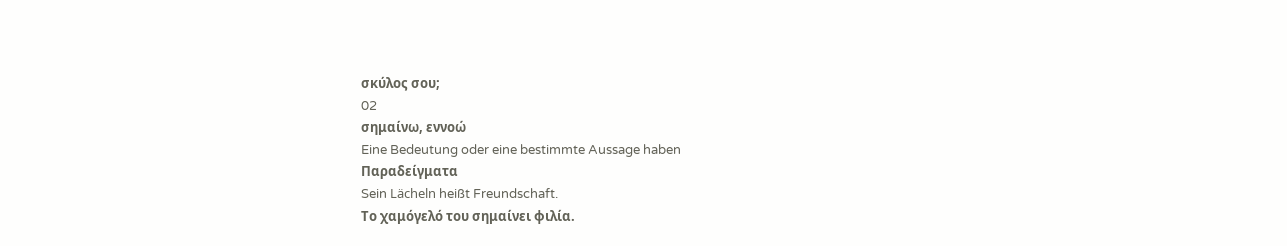σκύλος σου;
02
σημαίνω, εννοώ
Eine Bedeutung oder eine bestimmte Aussage haben
Παραδείγματα
Sein Lächeln heißt Freundschaft.
Το χαμόγελό του σημαίνει φιλία.